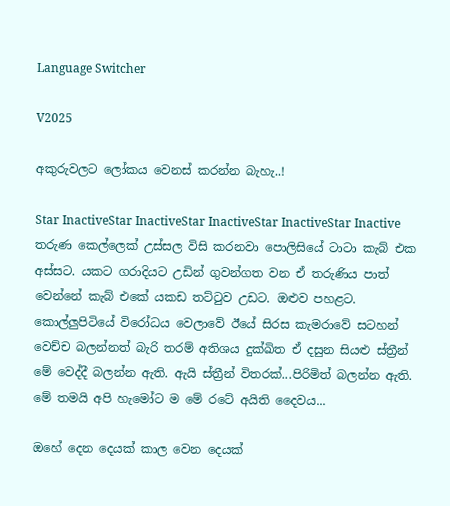Language Switcher

V2025

අකුරුවලට ලෝකය වෙනස් කරන්න බැහැ..!

Star InactiveStar InactiveStar InactiveStar InactiveStar Inactive
තරුණ කෙල්ලෙක් උස්සල විසි කරනවා පොලිසියේ ටාටා කැබ් එක අස්සට. යකට ගරාදියට උඩින් ගුවන්ගත වන ඒ තරුණිය පාත් වෙන්නේ කැබ් එකේ යකඩ තට්ටුව උඩට. ඔළුව පහළට. කොල්ලුපිටියේ විරෝධය වෙලාවේ ඊයේ සිරස කැමරාවේ සටහන් වෙච්ච බලන්නත් බැරි තරම් අතිශය දුක්ඛිත ඒ දසුන සියළු ස්ත්‍රීන් මේ වෙද්දී බලන්න ඇති. ඇයි ස්ත්‍රීන් විතරක්...පිරිමිත් බලන්න ඇති. මේ තමයි අපි හැමෝට ම මේ රටේ අයිති දෛවය...

ඔහේ දෙන දෙයක් කාල වෙන දෙයක්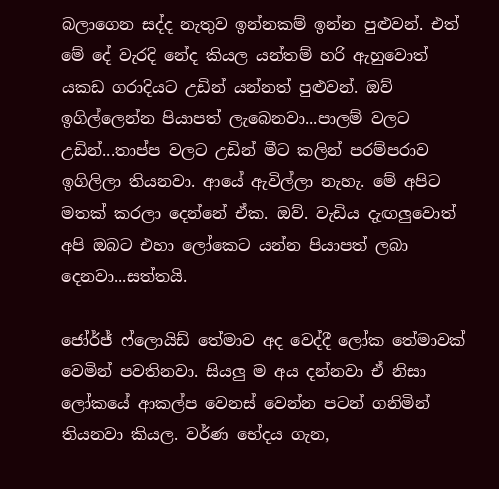බලාගෙන සද්ද නැතුව ඉන්නකම් ඉන්න පුළුවන්. එත් මේ දේ වැරදි නේද කියල යන්තම් හරි ඇහුවොත් යකඩ ගරාදියට උඩින් යන්නත් පුළුවන්. ඔව් ඉගිල්ලෙන්න පියාපත් ලැබෙනවා...පාලම් වලට උඩින්...තාප්ප වලට උඩින් මීට කලින් පරම්පරාව ඉගිලිලා තියනවා. ආයේ ඇවිල්ලා නැහැ. මේ අපිට මතක් කරලා දෙන්නේ ඒක. ඔව්. වැඩිය දැඟලුවොත් අපි ඔබට එහා ලෝකෙට යන්න පියාපත් ලබා දෙනවා...සත්තයි.

ජෝර්ජ් ෆ්ලොයිඩ් තේමාව අද වෙද්දී ලෝක තේමාවක් වෙමින් පවතිනවා. සියලු ම අය දන්නවා ඒ නිසා ලෝකයේ ආකල්ප වෙනස් වෙන්න පටන් ගනිමින් තියනවා කියල. වර්ණ භේදය ගැන,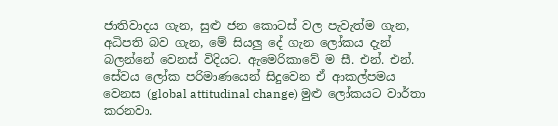ජාතිවාදය ගැන, සුළු ජන කොටස් වල පැවැත්ම ගැන, අධිපති බව ගැන, මේ සියලු දේ ගැන ලෝකය දැන් බලන්නේ වෙනස් විදියට. ඇමෙරිකාවේ ම සී. එන්. එන්. සේවය ලෝක පරිමාණයෙන් සිදුවෙන ඒ ආකල්පමය වෙනස (global attitudinal change) මුළු ලෝකයට වාර්තා කරනවා.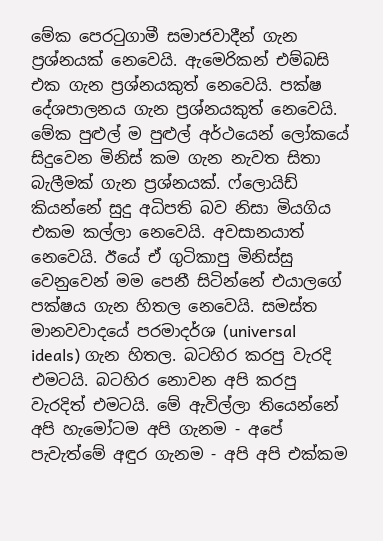මේක පෙරටුගාමී සමාජවාදීන් ගැන ප්‍රශ්නයක් නෙවෙයි. ඇමෙරිකන් එම්බසි එක ගැන ප්‍රශ්නයකුත් නෙවෙයි. පක්ෂ දේශපාලනය ගැන ප්‍රශ්නයකුත් නෙවෙයි. මේක පුළුල් ම පුළුල් අර්ථයෙන් ලෝකයේ සිදුවෙන මිනිස් කම ගැන නැවත සිතා බැලීමක් ගැන ප්‍රශ්නයක්. ෆ්ලොයිඩ් කියන්නේ සුදු අධිපති බව නිසා මියගිය එකම කල්ලා නෙවෙයි. අවසානයාත් නෙවෙයි. ඊයේ ඒ ගුටිකාපු මිනිස්සු වෙනුවෙන් මම පෙනී සිටින්නේ එයාලගේ පක්ෂය ගැන හිතල නෙවෙයි. සමස්ත මානවවාදයේ පරමාදර්ශ (universal ideals) ගැන හිතල. බටහිර කරපු වැරදි එමටයි. බටහිර නොවන අපි කරපු වැරදිත් එමටයි. මේ ඇවිල්ලා තියෙන්නේ අපි හැමෝටම අපි ගැනම - අපේ පැවැත්මේ අඳුර ගැනම - අපි අපි එක්කම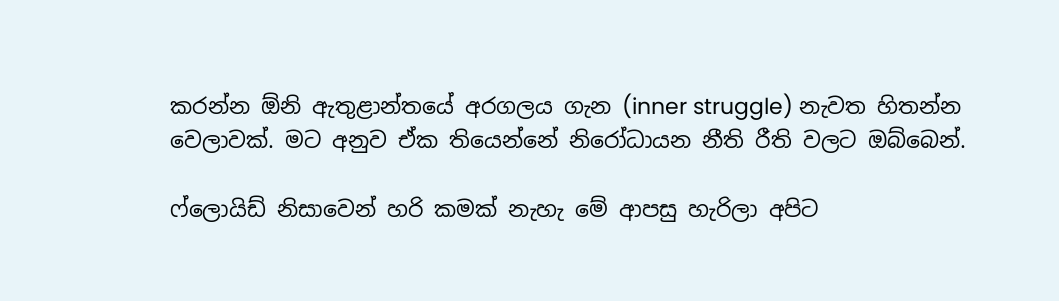කරන්න ඕනි ඇතුළාන්තයේ අරගලය ගැන (inner struggle) නැවත හිතන්න වෙලාවක්. මට අනුව ඒක තියෙන්නේ නිරෝධායන නීති රීති වලට ඔබ්බෙන්.

ෆ්ලොයිඩ් නිසාවෙන් හරි කමක් නැහැ මේ ආපසු හැරිලා අපිට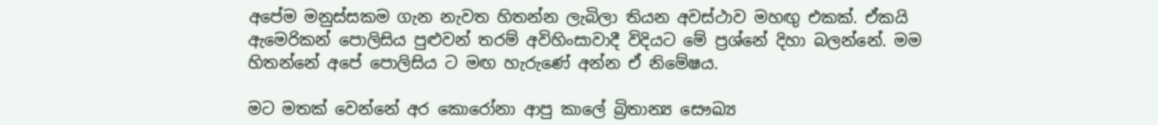අපේම මනුස්සකම ගැන නැවත හිතන්න ලැබිලා තියන අවස්ථාව මහඟු එකක්. ඒකයි ඇමෙරිකන් පොලිසිය පුළුවන් තරම් අවිහිංසාවාදී විදියට මේ ප්‍රශ්නේ දිහා බලන්නේ. මම හිතන්නේ අපේ පොලිසිය ට මඟ හැරුණේ අන්න ඒ නිමේෂය.

මට මතක් වෙන්නේ අර කොරෝනා ආපු කාලේ බ්‍රිතාන්‍ය සෞඛ්‍ය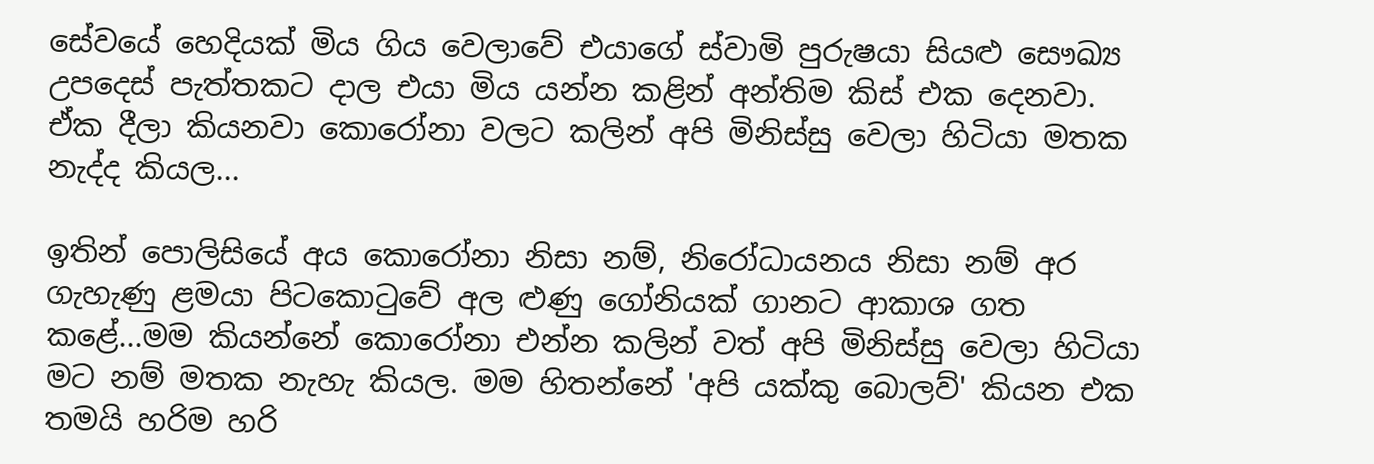සේවයේ හෙදියක් මිය ගිය වෙලාවේ එයාගේ ස්වාමි පුරුෂයා සියළු සෞඛ්‍ය උපදෙස් පැත්තකට දාල එයා මිය යන්න කළින් අන්තිම කිස් එක දෙනවා. ඒක දීලා කියනවා කොරෝනා වලට කලින් අපි මිනිස්සු වෙලා හිටියා මතක නැද්ද කියල...

ඉතින් පොලිසියේ අය කොරෝනා නිසා නම්, නිරෝධායනය නිසා නම් අර ගැහැණු ළමයා පිටකොටුවේ අල ළුණු ගෝනියක් ගානට ආකාශ ගත කළේ...මම කියන්නේ කොරෝනා එන්න කලින් වත් අපි මිනිස්සු වෙලා හිටියා මට නම් මතක නැහැ කියල. මම හිතන්නේ 'අපි යක්කු බොලව්' කියන එක තමයි හරිම හරි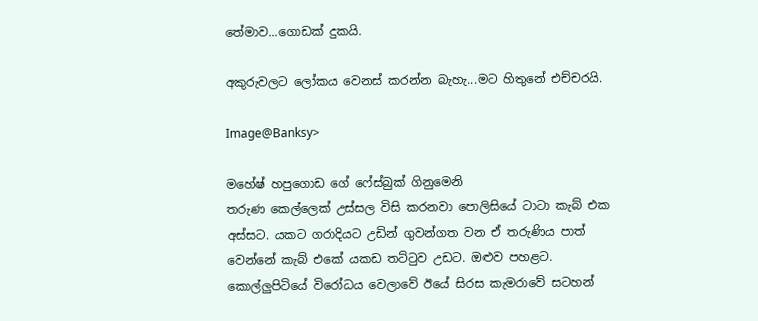තේමාව...ගොඩක් දුකයි.

අකුරුවලට ලෝකය වෙනස් කරන්න බැහැ...මට හිතුනේ එච්චරයි.

Image@Banksy>

මහේෂ් හපුගොඩ ගේ ෆේස්බුක් ගිනුමෙනි
තරුණ කෙල්ලෙක් උස්සල විසි කරනවා පොලිසියේ ටාටා කැබ් එක අස්සට. යකට ගරාදියට උඩින් ගුවන්ගත වන ඒ තරුණිය පාත් වෙන්නේ කැබ් එකේ යකඩ තට්ටුව උඩට. ඔළුව පහළට. කොල්ලුපිටියේ විරෝධය වෙලාවේ ඊයේ සිරස කැමරාවේ සටහන්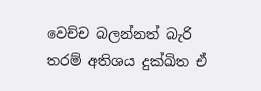වෙච්ච බලන්නත් බැරි තරම් අතිශය දුක්ඛිත ඒ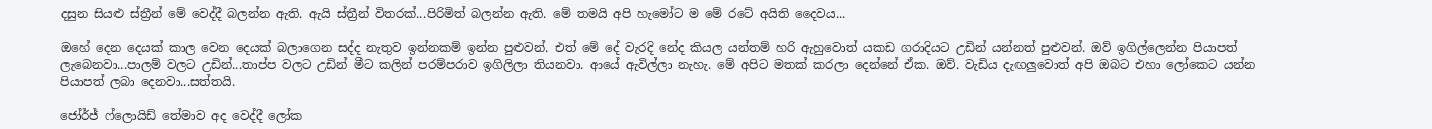දසුන සියළු ස්ත්‍රීන් මේ වෙද්දී බලන්න ඇති. ඇයි ස්ත්‍රීන් විතරක්...පිරිමිත් බලන්න ඇති. මේ තමයි අපි හැමෝට ම මේ රටේ අයිති දෛවය...

ඔහේ දෙන දෙයක් කාල වෙන දෙයක් බලාගෙන සද්ද නැතුව ඉන්නකම් ඉන්න පුළුවන්. එත් මේ දේ වැරදි නේද කියල යන්තම් හරි ඇහුවොත් යකඩ ගරාදියට උඩින් යන්නත් පුළුවන්. ඔව් ඉගිල්ලෙන්න පියාපත් ලැබෙනවා...පාලම් වලට උඩින්...තාප්ප වලට උඩින් මීට කලින් පරම්පරාව ඉගිලිලා තියනවා. ආයේ ඇවිල්ලා නැහැ. මේ අපිට මතක් කරලා දෙන්නේ ඒක. ඔව්. වැඩිය දැඟලුවොත් අපි ඔබට එහා ලෝකෙට යන්න පියාපත් ලබා දෙනවා...සත්තයි.

ජෝර්ජ් ෆ්ලොයිඩ් තේමාව අද වෙද්දී ලෝක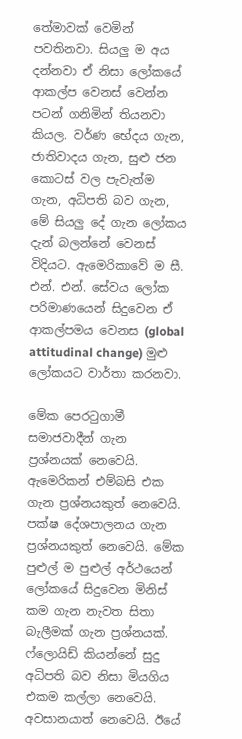තේමාවක් වෙමින් පවතිනවා. සියලු ම අය දන්නවා ඒ නිසා ලෝකයේ ආකල්ප වෙනස් වෙන්න පටන් ගනිමින් තියනවා කියල. වර්ණ භේදය ගැන, ජාතිවාදය ගැන, සුළු ජන කොටස් වල පැවැත්ම ගැන, අධිපති බව ගැන, මේ සියලු දේ ගැන ලෝකය දැන් බලන්නේ වෙනස් විදියට. ඇමෙරිකාවේ ම සී. එන්. එන්. සේවය ලෝක පරිමාණයෙන් සිදුවෙන ඒ ආකල්පමය වෙනස (global attitudinal change) මුළු ලෝකයට වාර්තා කරනවා.

මේක පෙරටුගාමී සමාජවාදීන් ගැන ප්‍රශ්නයක් නෙවෙයි. ඇමෙරිකන් එම්බසි එක ගැන ප්‍රශ්නයකුත් නෙවෙයි. පක්ෂ දේශපාලනය ගැන ප්‍රශ්නයකුත් නෙවෙයි. මේක පුළුල් ම පුළුල් අර්ථයෙන් ලෝකයේ සිදුවෙන මිනිස් කම ගැන නැවත සිතා බැලීමක් ගැන ප්‍රශ්නයක්. ෆ්ලොයිඩ් කියන්නේ සුදු අධිපති බව නිසා මියගිය එකම කල්ලා නෙවෙයි. අවසානයාත් නෙවෙයි. ඊයේ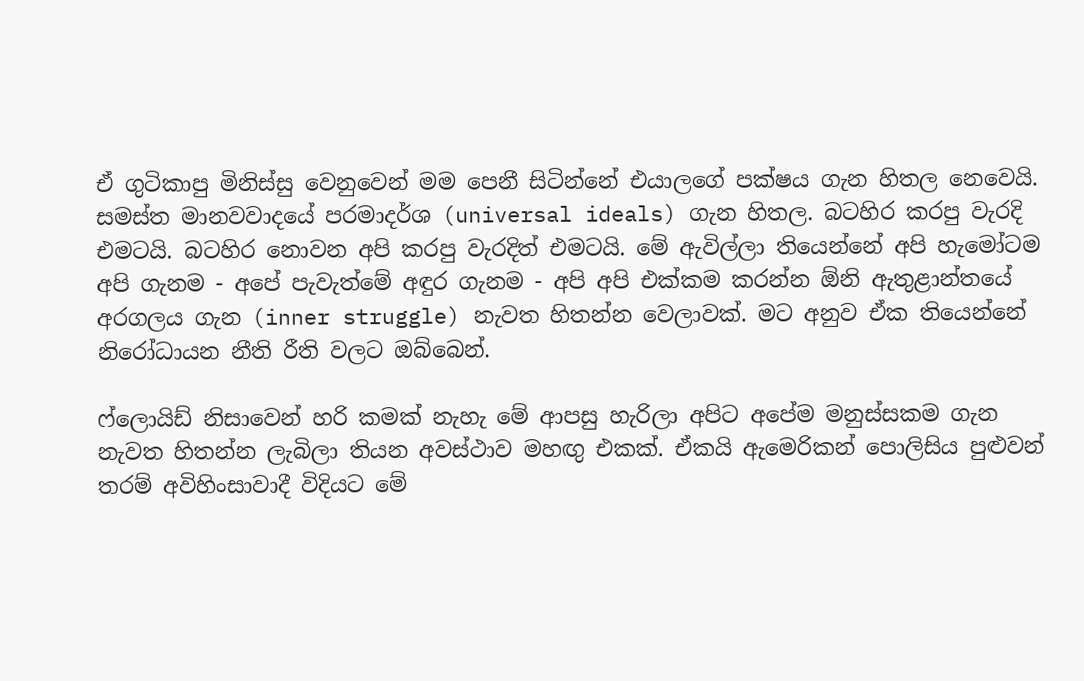ඒ ගුටිකාපු මිනිස්සු වෙනුවෙන් මම පෙනී සිටින්නේ එයාලගේ පක්ෂය ගැන හිතල නෙවෙයි. සමස්ත මානවවාදයේ පරමාදර්ශ (universal ideals) ගැන හිතල. බටහිර කරපු වැරදි එමටයි. බටහිර නොවන අපි කරපු වැරදිත් එමටයි. මේ ඇවිල්ලා තියෙන්නේ අපි හැමෝටම අපි ගැනම - අපේ පැවැත්මේ අඳුර ගැනම - අපි අපි එක්කම කරන්න ඕනි ඇතුළාන්තයේ අරගලය ගැන (inner struggle) නැවත හිතන්න වෙලාවක්. මට අනුව ඒක තියෙන්නේ නිරෝධායන නීති රීති වලට ඔබ්බෙන්.

ෆ්ලොයිඩ් නිසාවෙන් හරි කමක් නැහැ මේ ආපසු හැරිලා අපිට අපේම මනුස්සකම ගැන නැවත හිතන්න ලැබිලා තියන අවස්ථාව මහඟු එකක්. ඒකයි ඇමෙරිකන් පොලිසිය පුළුවන් තරම් අවිහිංසාවාදී විදියට මේ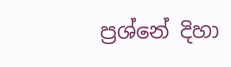ප්‍රශ්නේ දිහා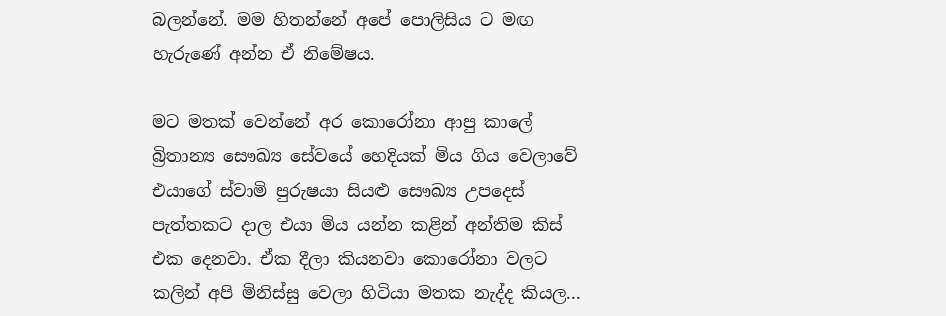බලන්නේ. මම හිතන්නේ අපේ පොලිසිය ට මඟ හැරුණේ අන්න ඒ නිමේෂය.

මට මතක් වෙන්නේ අර කොරෝනා ආපු කාලේ බ්‍රිතාන්‍ය සෞඛ්‍ය සේවයේ හෙදියක් මිය ගිය වෙලාවේ එයාගේ ස්වාමි පුරුෂයා සියළු සෞඛ්‍ය උපදෙස් පැත්තකට දාල එයා මිය යන්න කළින් අන්තිම කිස් එක දෙනවා. ඒක දීලා කියනවා කොරෝනා වලට කලින් අපි මිනිස්සු වෙලා හිටියා මතක නැද්ද කියල...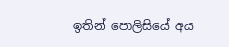ඉතින් පොලිසියේ අය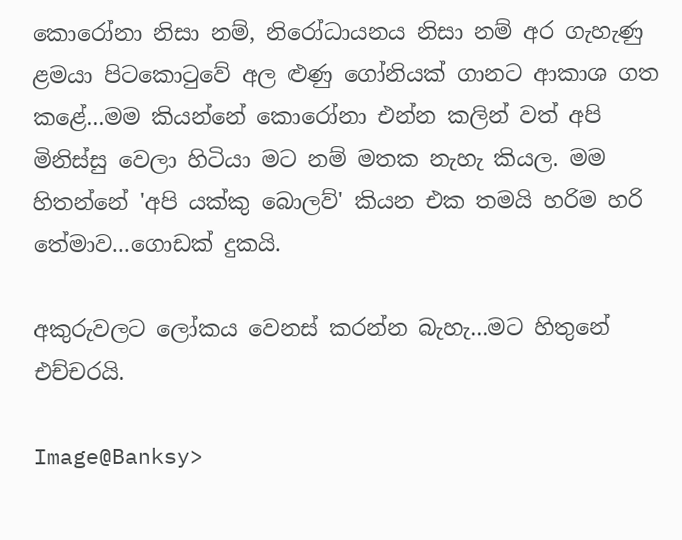කොරෝනා නිසා නම්, නිරෝධායනය නිසා නම් අර ගැහැණු ළමයා පිටකොටුවේ අල ළුණු ගෝනියක් ගානට ආකාශ ගත කළේ...මම කියන්නේ කොරෝනා එන්න කලින් වත් අපි මිනිස්සු වෙලා හිටියා මට නම් මතක නැහැ කියල. මම හිතන්නේ 'අපි යක්කු බොලව්' කියන එක තමයි හරිම හරි තේමාව...ගොඩක් දුකයි.

අකුරුවලට ලෝකය වෙනස් කරන්න බැහැ...මට හිතුනේ එච්චරයි.

Image@Banksy>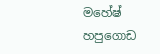මහේෂ් හපුගොඩ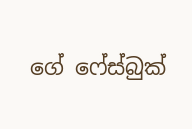ගේ ෆේස්බුක්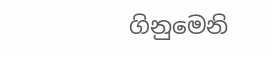ගිනුමෙනි